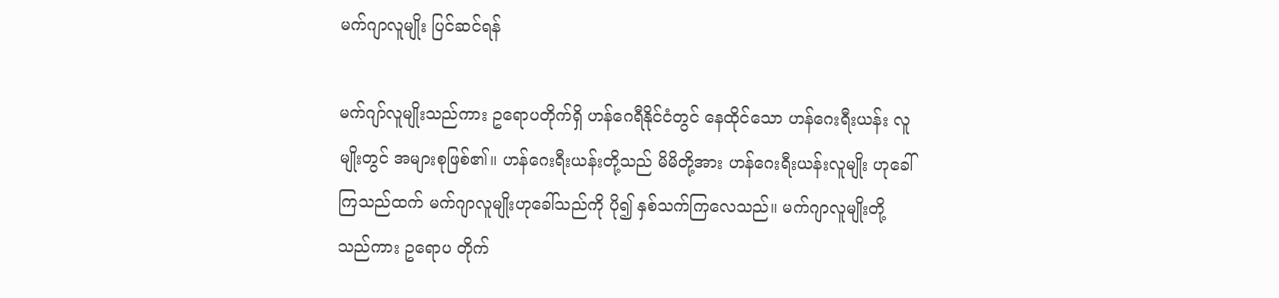မက်ဂျာလူမျိုး ပြင်ဆင်ရန်

မက်ဂျာ်လူမျိုးသည်ကား ဥရောပတိုက်ရှိ ဟန်ဂေရီနိုင်ငံတွင် နေထိုင်သော ဟန်ဂေးရီးယန်း လူမျိုးတွင် အများစုဖြစ်၏။ ဟန်ဂေးရီးယန်းတို့သည် မိမိတို့အား ဟန်ဂေးရီးယန်းလူမျိုး ဟုခေါ်ကြသည်ထက် မက်ဂျာလူမျိုးဟုခေါ်သည်ကို ပို၍ နှစ်သက်ကြလေသည်။ မက်ဂျာလူမျိုးတို့သည်ကား ဥရောပ တိုက်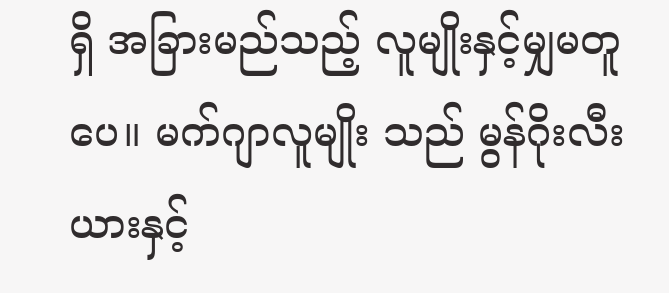ရှိ အခြားမည်သည့် လူမျိုးနှင့်မျှမတူပေ။ မက်ဂျာလူမျိုး သည် မွန်ဂိုးလီးယားနှင့်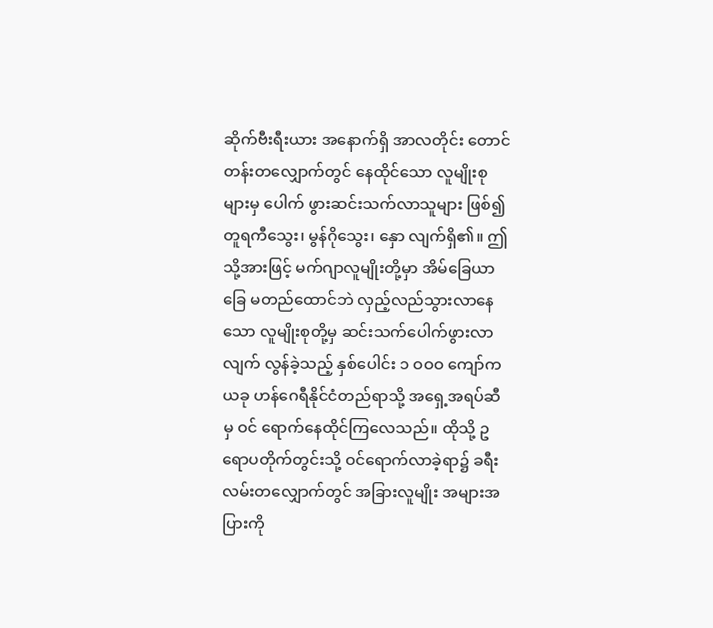ဆိုက်ဗီးရီးယား အနောက်ရှိ အာလတိုင်း တောင်တန်းတလျှောက်တွင် နေထိုင်သော လူမျိုးစုများမှ ပေါက် ဖွားဆင်းသက်လာသူများ ဖြစ်၍ တူရကီသွေး၊ မွန်ဂိုသွေး၊ နှော လျက်ရှိ၏။ ဤသို့အားဖြင့် မက်ဂျာလူမျိုးတို့မှာ အိမ်ခြေယာခြေ မတည်ထောင်ဘဲ လှည့်လည်သွားလာနေသော လူမျိုးစုတို့မှ ဆင်းသက်ပေါက်ဖွားလာလျက် လွန်ခဲ့သည့် နှစ်ပေါင်း ၁ ဝဝဝ ကျော်က ယခု ဟန်ဂေရီနိုင်ငံတည်ရာသို့ အရှေ့အရပ်ဆီမှ ဝင် ရောက်နေထိုင်ကြလေသည်။ ထိုသို့ ဥရောပတိုက်တွင်းသို့ ဝင်ရောက်လာခဲ့ရာ၌ ခရီးလမ်းတလျှောက်တွင် အခြားလူမျိုး အများအပြားကို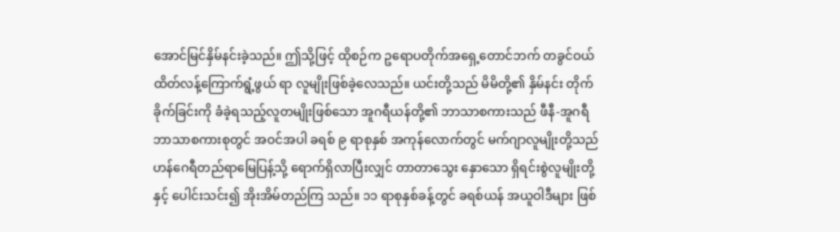အောင်မြင်နှိမ်နင်းခဲ့သည်။ ဤသို့ဖြင့် ထိုစဉ်က ဥရောပတိုက်အရှေ့တောင်ဘက် တခွင်ဝယ် ထိတ်လန့်ကြောက်ရွံ့ဖွယ် ရာ လူမျိုးဖြစ်ခဲ့လေသည်။ ယင်းတို့သည် မိမိတို့၏ နှိမ်နင်း တိုက်ခိုက်ခြင်းကို ခံခဲ့ရသည့်လူတမျိုးဖြစ်သော အူဂရီယန်တို့၏ ဘာသာစကားသည် ဖီနီ-အူဂရီဘာသာစကားစုတွင် အဝင်အပါ ခရစ် ၉ ရာစုနှစ် အကုန်လောက်တွင် မက်ဂျာလူမျိုးတို့သည် ဟန်ဂေရီတည်ရာမြေပြန့်သို့ ရောက်ရှိလာပြီးလျှင် တာတာသွေး နှောသော ရှိရင်းစွဲလူမျိုးတို့နှင့် ပေါင်းသင်း၍ အိုးအိမ်တည်ကြ သည်။ ၁၁ ရာစုနှစ်ခန့်တွင် ခရစ်ယန် အယူဝါဒီများ ဖြစ်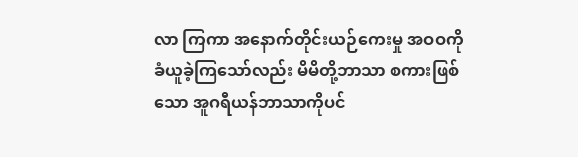လာ ကြကာ အနောက်တိုင်းယဉ်ကေးမှု အဝဝကို ခံယူခဲ့ကြသော်လည်း မိမိတို့ဘာသာ စကားဖြစ်သော အူဂရီယန်ဘာသာကိုပင်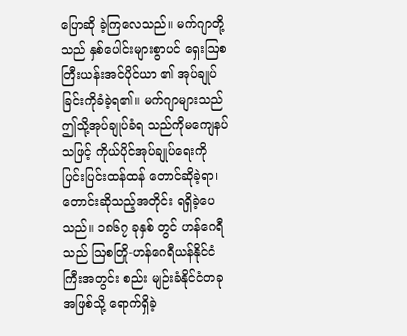ပြောဆို ခဲ့ကြလေသည်။ မက်ဂျာတို့သည် နှစ်ပေါင်းများစွာပင် ရှေးဩစတြီးယန်းအင်ပိုင်ယာ ၏ အုပ်ချုပ်ခြင်းကိုခံခဲ့ရ၏။ မက်ဂျာများသည် ဤသို့အုပ်ချုပ်ခံရ သည်ကိုမကျေနပ်သဖြင့် ကိုယ်ပိုင်အုပ်ချုပ်ရေးကို ပြင်းပြင်းထန်ထန် တောင်ဆိုခဲ့ရာ၊ တောင်းဆိုသည့်အတိုင်း ရရှိခဲ့ပေသည်။ ၁၈၆၇ ခုနှစ် တွင် ဟန်ဂေရီသည် ဩစတြို-ဟန်ဂေရီယန်နိုင်ငံကြီးအတွင်း စည်း မျဉ်းခံနိုင်ငံတခုအဖြစ်သို့ ရောက်ရှိခဲ့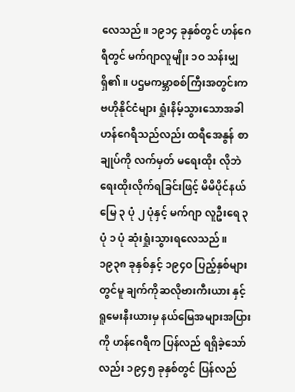လေသည်။ ၁၉၁၄ ခုနှစ်တွင် ဟန်ဂေရီတွင် မက်ဂျာလူမျိုး ၁ဝ သန်းမျှရှိ၏။ ပဌမကမ္ဘာစစ်ကြီးအတွင်းက ဗဟိုနိုင်ငံများ ရှုံးနိမ့်သွားသောအခါ ဟန်ဂေရီသည်လည်း ထရီအေနွန် စာချုပ်ကို လက်မှတ် မရေးထိုး လိုဘဲ ရေးထိုးလိုက်ရခြင်းဖြင့် မိမိပိုင်နယ်မြေ ၃ ပုံ ၂ ပုံနှင့် မက်ဂျာ လူဦးရေ ၃ ပုံ ၁ ပုံ ဆုံးရှုံးသွားရလေသည်။ ၁၉၃၈ ခုနှစ်နှင့် ၁၉၄ဝ ပြည့်နှစ်များတွင်မူ ချက်ကိုဆလိုဗားကီးယား နှင့် ရူမေးနီးယားမှ နယ်မြေအများအပြားကို ဟန်ဂေရီက ပြန်လည် ရရှိခဲ့သော်လည်း ၁၉၄၅ ခုနှစ်တွင် ပြန်လည်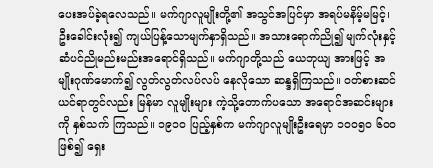ပေးအပ်ခဲ့ရလေသည်။ မက်ဂျာလူမျိုးတို့၏ အသွင်အပြင်မှာ အရပ်မနိမ့်မမြင့်၊ ဦးခေါင်းလုံး၍ ကျယ်ပြန့်သောမျက်နှာရှိသည်။ အသားရောက်ညို၍ မျက်လုံးနှင့် ဆံပင်ညိုမည်းမည်းအရောင်ရှိသည်။ မက်ဂျာတို့သည် ယေဘုယျ အားဖြင့် အမျိုးဂုဏ်မောက်၍ လွတ်လွတ်လပ်လပ် နေလိုသော ဆန္ဒရှိကြသည်။ ဝတ်စားဆင်ယင်ရာတွင်လည်း မြန်မာ လူမျိုးများ ကဲ့သို့တောက်ပသော အရောင်အဆင်းများကို နှစ်သက် ကြသည်။ ၁၉၁ဝ ပြည့်နှစ်က မက်ဂျာလူမျိုးဦးရေမှာ ၁ဝဝ၅ဝ ၆ဝဝ ဖြစ်၍ ရှေး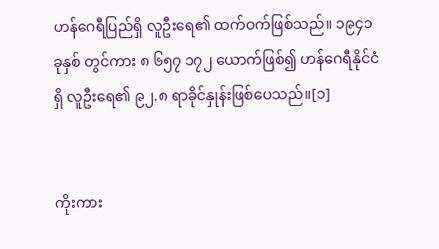ဟန်ဂေရီပြည်ရှိ လူဦးရေ၏ ထက်ဝက်ဖြစ်သည်။ ၁၉၄၁ ခုနှစ် တွင်ကား ၈ ၆၅၇ ၁၇၂ ယောက်ဖြစ်၍ ဟန်ဂေရီနိုင်ငံရှိ လူဦးရေ၏ ၉၂.၈ ရာခိုင်နှုန်းဖြစ်ပေသည်။[၁]


ကိုးကား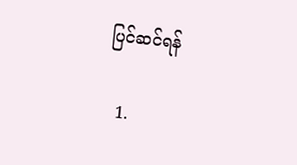ပြင်ဆင်ရန်

  1.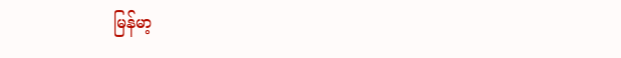မြန်မာ့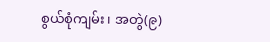စွယ်စုံကျမ်း၊ အတွဲ(၉)